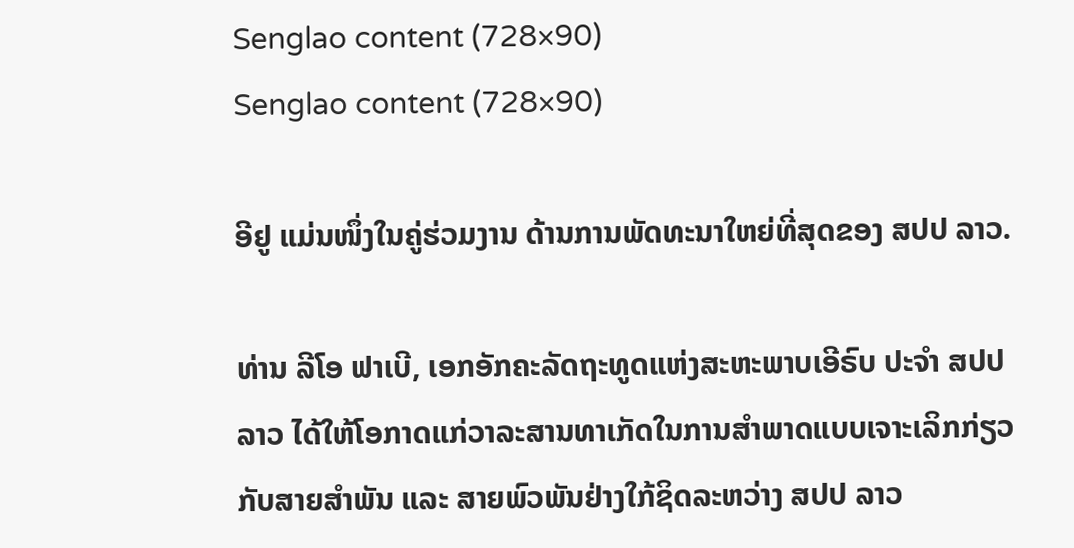Senglao content (728×90)
Senglao content (728×90)

ອີຢູ ແມ່ນໜຶ່ງໃນຄູ່ຮ່ວມງານ ດ້ານການພັດທະນາໃຫຍ່ທີ່ສຸດຂອງ ສປປ ລາວ.

ທ່ານ ລີໂອ ຟາເບີ, ເອກອັກຄະລັດຖະທູດແຫ່ງສະຫະພາບເອີຣົບ ປະຈຳ ສປປ ລາວ ໄດ້ໃຫ້ໂອກາດແກ່ວາລະສານທາເກັດໃນການສຳພາດແບບເຈາະເລິກກ່ຽວກັບສາຍສຳພັນ ແລະ ສາຍພົວພັນຢ່າງໃກ້ຊິດລະຫວ່າງ ສປປ ລາວ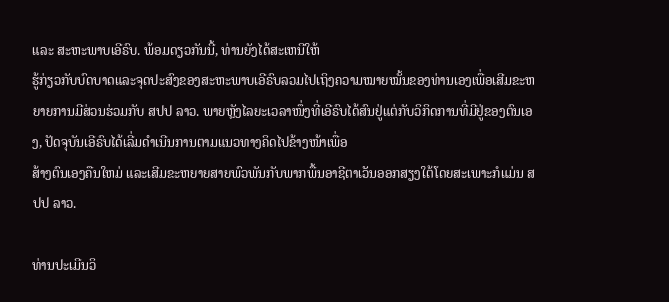ແລະ ສະຫະພາບເອີຣົບ. ພ້ອມດຽວກັນນີ້, ທ່ານຍັງໄດ້ສະເຫນີໃຫ້
ຮູ້ກ່ຽວກັບບົດບາດແລະຈຸດປະສົງຂອງສະຫະພາບເອີຣົບລວມໄປເຖິງຄວາມໝາຍໝັ້ນຂອງທ່ານເອງເພື່ອເສີມຂະຫຍາຍການມີສ່ວນຮ່ວມກັບ ສປປ ລາວ. ພາຍຫຼັງໄລຍະເວລາໜຶ່ງທີ່ເອີຣົບໄດ້ສົນຢູ່ແຕ່ກັບວິກິດການທີ່ມີຢູ່ຂອງຕົນເອງ, ປັດຈຸບັນເອີຣົບໄດ້ເລີ່ມດຳເນີນການຕາມແນວທາງຄິດໄປຂ້າງໜ້າເພື່ອ
ສ້າງຕົນເອງຄືນໃຫມ່ ແລະເສີມຂະຫຍາຍສາຍພົວພັນກັບພາກພື້ນອາຊີຕາເວັນອອກສຽງໃຕ້ໂດຍສະເພາະກໍແມ່ນ ສປປ ລາວ.

ທ່ານປະເມີນວິ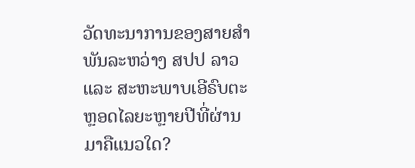ວັດທະນາການຂອງສາຍສຳພັນລະຫວ່າງ ສປປ ລາວ ແລະ ສະຫະພາບເອີຣົບຕະຫຼອດໄລຍະຫຼາຍປີທີ່ຜ່ານມາຄືແນວໃດ?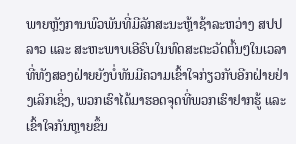ພາຍຫຼັງການພົວພັນທີ່ມີລັກສະນະຫຼ້າຊ້າລະຫວ່າງ ສປປ ລາວ ແລະ ສະຫະພາບເອີຣົບໃນທົດສະຕະວັດຕົ້ນໆໃນເວລາທີ່ທັງສອງຝ່າຍຍັງບໍ່ທັນມີຄວາມເຂົ້າໃຈກ່ຽວກັບອີກຝ່າຍຢ່າງເລິກເຊິ່ງ, ພວກເຮົາໄດ້ມາຮອດຈຸດທີ່ພວກເຮົາຢາກຮູ້ ແລະ ເຂົ້າໃຈກັນຫຼາຍຂຶ້ນ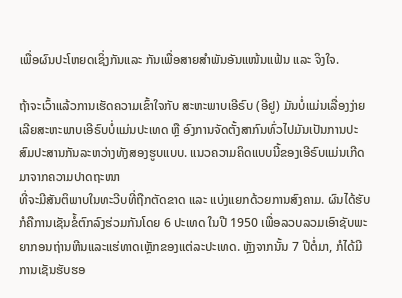ເພື່ອຜົນປະໂຫຍດເຊິ່ງກັນແລະ ກັນເພື່ອສາຍສຳພັນອັນແໜ້ນແຟ້ນ ແລະ ຈິງໃຈ.

ຖ້າຈະເວົ້າແລ້ວການເຮັດຄວາມເຂົ້າໃຈກັບ ສະຫະພາບເອີຣົບ (ອີຢູ) ມັນບໍ່ແມ່ນເລື່ອງງ່າຍເລີຍສະຫະພາບເອີຣົບບໍ່ແມ່ນປະເທດ ຫຼື ອົງການຈັດຕັ້ງສາກົນທົ່ວໄປມັນເປັນການປະສົມປະສານກັນລະຫວ່າງທັງສອງຮູບແບບ. ແນວຄວາມຄິດແບບນີ້ຂອງເອີຣົບແມ່ນເກີດມາຈາກຄວາມປາດຖະໜາ
ທີ່ຈະມີສັນຕິພາບໃນທະວີບທີ່ຖືກຕັດຂາດ ແລະ ແບ່ງແຍກດ້ວຍການສົງຄາມ. ຜົນໄດ້ຮັບກໍຄືການເຊັນຂໍ້ຕົກລົງຮ່ວມກັນໂດຍ 6 ປະເທດ ໃນປີ 1950 ເພື່ອລວບລວມເອົາຊັບພະຍາກອນຖ່ານຫີນແລະແຮ່ທາດເຫຼັກຂອງແຕ່ລະປະເທດ. ຫຼັງຈາກນັ້ນ 7 ປີຕໍ່ມາ, ກໍໄດ້ມີການເຊັນຮັບຮອ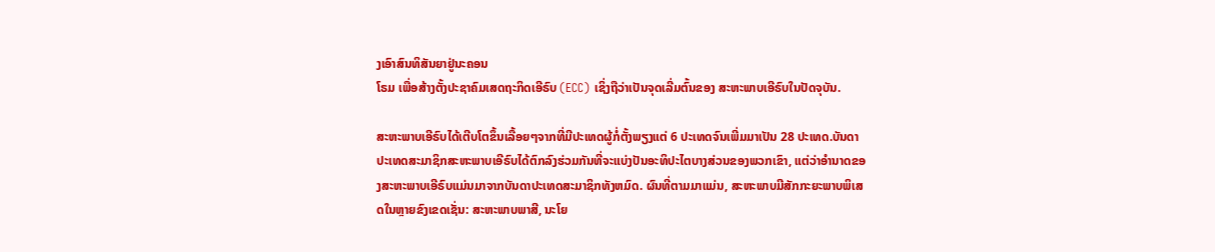ງເອົາສົນທິສັນຍາຢູ່ນະຄອນ
ໂຣມ ເພື່ອສ້າງຕັ້ງປະຊາຄົມເສດຖະກິດເອີຣົບ (ECC) ເຊິ່ງຖືວ່າເປັນຈຸດເລີ່ມຕົ້ນຂອງ ສະຫະພາບເອີຣົບໃນປັດຈຸບັນ.

ສະຫະພາບເອີຣົບໄດ້ເຕີບໂຕຂຶ້ນເລື້ອຍໆຈາກທີ່ມີປະເທດຜູ້ກໍ່ຕັ້ງພຽງແຕ່ 6 ປະເທດຈົນເພີ່ມມາເປັນ 28 ປະເທດ.ບັນດາປະເທດສະມາຊິກສະຫະພາບເອີຣົບໄດ້ຕົກລົງຮ່ວມກັນທີ່ຈະແບ່ງປັນອະທິປະໄຕບາງສ່ວນຂອງພວກເຂົາ, ແຕ່ວ່າອຳນາດຂອງສະຫະພາບເອີຣົບແມ່ນມາຈາກບັນດາປະເທດສະມາຊິກທັງຫມົດ. ຜົນທີ່ຕາມມາແມ່ນ, ສະຫະພາບມີສັກກະຍະພາບພິເສດໃນຫຼາຍຂົງເຂດເຊັ່ນ: ສະຫະພາບພາສີ, ນະໂຍ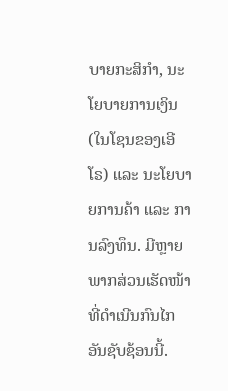ບາຍກະສິກໍາ, ນະໂຍບາຍການເງິນ (ໃນໂຊນຂອງເອີໂຣ) ແລະ ນະໂຍບາຍການຄ້າ ແລະ ການລົງທຶນ. ມີຫຼາຍພາກສ່ວນເຮັດໜ້າທີ່ດໍາເນີນກົນໄກອັນຊັບຊ້ອນນີ້.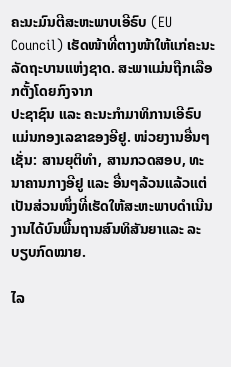ຄະນະມົນຕີສະຫະພາບເອີຣົບ (EU Council) ເຮັດໜ້າທີ່ຕາງໜ້າໃຫ້ແກ່ຄະນະລັດຖະບານແຫ່ງຊາດ. ສະພາແມ່ນຖືກເລືອກຕັ້ງໂດຍກົງຈາກ
ປະຊາຊົນ ແລະ ຄະນະກຳມາທິການເອີຣົບ ແມ່ນກອງເລຂາຂອງອີຢູ. ໜ່ວຍງານອື່ນໆເຊັ່ນ: ສານຍຸຕິທໍາ, ສານກວດສອບ, ທະນາຄານກາງອີຢູ ແລະ ອື່ນໆລ້ວນແລ້ວແຕ່ເປັນສ່ວນໜຶ່ງທີ່ເຮັດໃຫ້ສະຫະພາບດຳເນີນງານໄດ້ບົນພື້ນຖານສົນທິສັນຍາແລະ ລະບຽບກົດໝາຍ.

ໄລ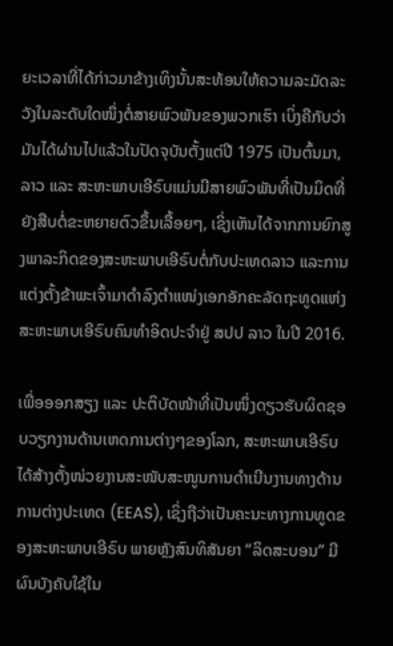ຍະເວລາທີ່ໄດ້ກ່າວມາຂ້າງເທິງນັ້ນສະທ້ອນໃຫ້ຄວາມລະມັດລະວັງໃນລະດັບໃດໜຶ່ງຕໍ່ສາຍພົວພັນຂອງພວກເຮົາ ເບິ່ງຄືກັບວ່າມັນໄດ້ຜ່ານໄປແລ້ວໃນປັດຈຸບັນຕັ້ງແຕ່ປີ 1975 ເປັນຕົ້ນມາ, ລາວ ແລະ ສະຫະພາບເອີຣົບແມ່ນມີສາຍພົວພັນທີ່ເປັນມິດທີ່ຍັງສືບຕໍ່ຂະຫຍາຍຕົວຂຶ້ນເລື້ອຍໆ, ເຊິ່ງເຫັນໄດ້ຈາກການຍົກສູງພາລະກິດຂອງສະຫະພາບເອີຣົບຕໍ່ກັບປະເທດລາວ ແລະການ ແຕ່ງຕັ້ງຂ້າພະເຈົ້າມາດຳລົງຕຳແໜ່ງເອກອັກຄະລັດຖະທູດແຫ່ງສະຫະພາບເອີຣົບຄົນທຳອິດປະຈຳຢູ່ ສປປ ລາວ ໃນປີ 2016.

ເພື່ອອອກສຽງ ແລະ ປະຕິບັດໜ້າທີ່ເປັນໜຶ່ງດຽວຮັບຜິດຊອບວຽກງານດ້ານເຫດການຕ່າງໆຂອງໂລກ, ສະຫະພາບເອີຣົບໄດ້ສ້າງຕັ້ງໜ່ວຍງານສະໜັບສະໜູນການດຳເນີນງານທາງດ້ານການຕ່າງປະເທດ (EEAS), ເຊິ່ງຖືວ່າເປັນຄະນະທາງການທູດຂອງສະຫະພາບເອີຣົບ ພາຍຫຼັງສົນທິສັນຍາ “ລິດສະບອນ” ມີຜົນບັງຄັບໃຊ້ໃນ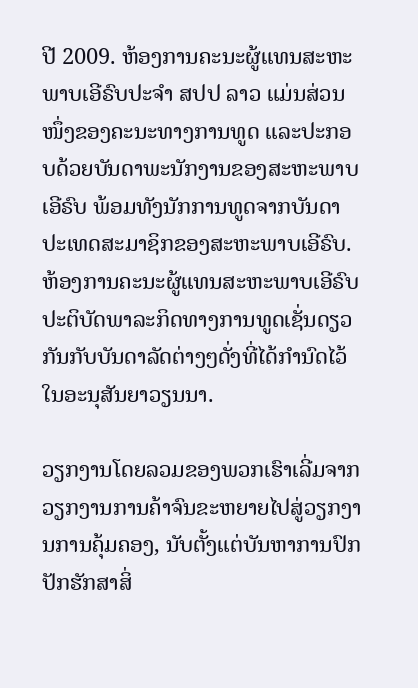ປີ 2009. ຫ້ອງການຄະນະຜູ້ແທນສະຫະພາບເອີຣົບປະຈຳ ສປປ ລາວ ແມ່ນສ່ວນໜຶ່ງຂອງຄະນະທາງການທູດ ແລະປະກອບດ້ວຍບັນດາພະນັກງານຂອງສະຫະພາບ
ເອີຣົບ ພ້ອມທັງນັກການທູດຈາກບັນດາປະເທດສະມາຊິກຂອງສະຫະພາບເອີຣົບ. ຫ້ອງການຄະນະຜູ້ແທນສະຫະພາບເອີຣົບປະຕິບັດພາລະກິດທາງການທູດເຊັ່ນດຽວກັນກັບບັນດາລັດຕ່າງໆດັ່ງທີ່ໄດ້ກຳນົດໄວ້ໃນອະນຸສັນຍາວຽນນາ.

ວຽກງານໂດຍລວມຂອງພວກເຮົາເລີ່ມຈາກວຽກງານການຄ້າຈົນຂະຫຍາຍໄປສູ່ວຽກງານການຄຸ້ມຄອງ, ນັບຕັ້ງແຕ່ບັນຫາການປົກປັກຮັກສາສິ່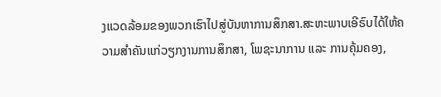ງແວດລ້ອມຂອງພວກເຮົາໄປສູ່ບັນຫາການສຶກສາ.ສະຫະພາບເອີຣົບໄດ້ໃຫ້ຄວາມສຳຄັນແກ່ວຽກງານການສຶກສາ, ໂພຊະນາການ ແລະ ການຄຸ້ມຄອງ,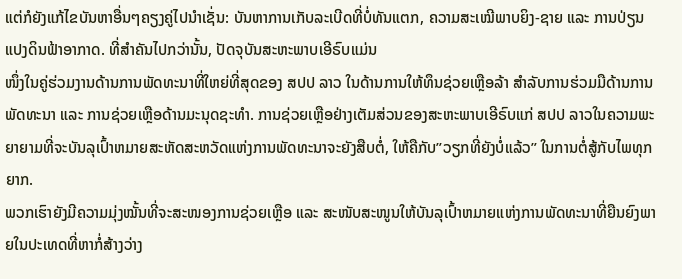ແຕ່ກໍຍັງແກ້ໄຂບັນຫາອື່ນໆຄຽງຄູ່ໄປນຳເຊັ່ນ: ບັນຫາການເກັບລະເບີດທີ່ບໍ່ທັນແຕກ, ຄວາມສະເໝີພາບຍິງ-ຊາຍ ແລະ ການປ່ຽນແປງດິນຟ້າອາກາດ. ທີ່ສໍາຄັນໄປກວ່ານັ້ນ, ປັດຈຸບັນສະຫະພາບເອີຣົບແມ່ນ
ໜຶ່ງໃນຄູ່ຮ່ວມງານດ້ານການພັດທະນາທີ່ໃຫຍ່ທີ່ສຸດຂອງ ສປປ ລາວ ໃນດ້ານການໃຫ້ທຶນຊ່ວຍເຫຼືອລ້າ ສຳລັບການຮ່ວມມືດ້ານການພັດທະນາ ແລະ ການຊ່ວຍເຫຼືອດ້ານມະນຸດຊະທຳ. ການຊ່ວຍເຫຼືອຢ່າງເຕັມສ່ວນຂອງສະຫະພາບເອີຣົບແກ່ ສປປ ລາວໃນຄວາມພະຍາຍາມທີ່ຈະບັນລຸເປົ້າຫມາຍສະຫັດສະຫວັດແຫ່ງການພັດທະນາຈະຍັງສືບຕໍ່, ໃຫ້ຄືກັບ”ວຽກທີ່ຍັງບໍ່ແລ້ວ” ໃນການຕໍ່ສູ້ກັບໄພທຸກຍາກ.
ພວກເຮົາຍັງມີຄວາມມຸ່ງໝັ້ນທີ່ຈະສະໜອງການຊ່ວຍເຫຼືອ ແລະ ສະໜັບສະໜູນໃຫ້ບັນລຸເປົ້າຫມາຍແຫ່ງການພັດທະນາທີ່ຍືນຍົງພາຍໃນປະເທດທີ່ຫາກໍ່ສ້າງວ່າງ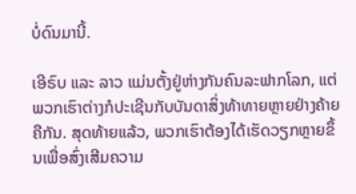ບໍ່ດົນມານີ້.

ເອີຣົບ ແລະ ລາວ ແມ່ນຕັ້ງຢູ່ຫ່າງກັນຄົນລະຟາກໂລກ, ແຕ່ພວກເຮົາຕ່າງກໍປະເຊີນກັບບັນດາສິ່ງທ້າທາຍຫຼາຍຢ່າງຄ້າຍຄືກັນ. ສຸດທ້າຍແລ້ວ, ພວກເຮົາຕ້ອງໄດ້ເຮັດວຽກຫຼາຍຂຶ້ນເພື່ອສົ່ງເສີມຄວາມ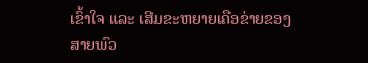ເຂົ້າໃຈ ແລະ ເສີມຂະຫຍາຍເຄືອຂ່າຍຂອງສາຍພົວ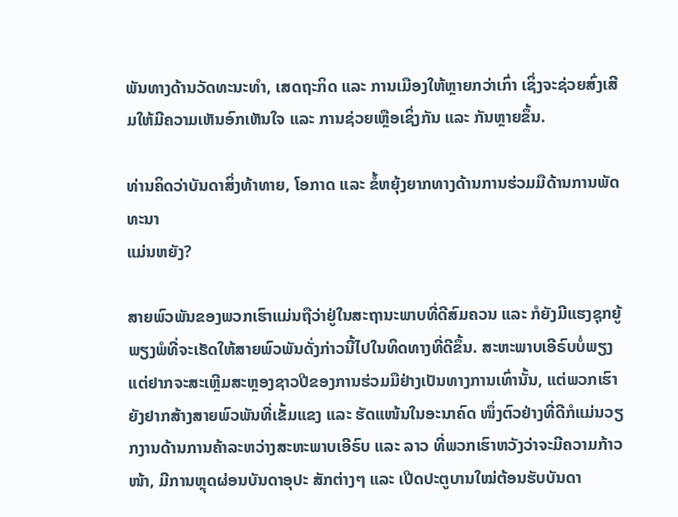ພັນທາງດ້ານວັດທະນະທຳ, ເສດຖະກິດ ແລະ ການເມືອງໃຫ້ຫຼາຍກວ່າເກົ່າ ເຊິ່ງຈະຊ່ວຍສົ່ງເສີມໃຫ້ມີຄວາມເຫັນອົກເຫັນໃຈ ແລະ ການຊ່ວຍເຫຼືອເຊິ່ງກັນ ແລະ ກັນຫຼາຍຂຶ້ນ.

ທ່ານຄິດວ່າບັນດາສິ່ງທ້າທາຍ, ໂອກາດ ແລະ ຂໍ້ຫຍຸ້ງຍາກທາງດ້ານການຮ່ວມມືດ້ານການພັດທະນາ
ແມ່ນຫຍັງ?

ສາຍພົວພັນຂອງພວກເຮົາແມ່ນຖືວ່າຢູ່ໃນສະຖານະພາບທີ່ດີສົມຄວນ ແລະ ກໍຍັງມີແຮງຊຸກຍູ້ພຽງພໍທີ່ຈະເຮັດໃຫ້ສາຍພົວພັນດັ່ງກ່າວນີ້ໄປໃນທິດທາງທີ່ດີຂຶ້ນ. ສະຫະພາບເອີຣົບບໍ່ພຽງແຕ່ຢາກຈະສະເຫຼີມສະຫຼອງຊາວປີຂອງການຮ່ວມມືຢ່າງເປັນທາງການເທົ່ານັ້ນ, ແຕ່ພວກເຮົາຍັງຢາກສ້າງສາຍພົວພັນທີ່ເຂັ້ມແຂງ ແລະ ຮັດແໜ້ນໃນອະນາຄົດ ໜຶ່ງຕົວຢ່າງທີ່ດີກໍແມ່ນວຽກງານດ້ານການຄ້າລະຫວ່າງສະຫະພາບເອີຣົບ ແລະ ລາວ ທີ່ພວກເຮົາຫວັງວ່າຈະມີຄວາມກ້າວໜ້າ, ມີການຫຼຸດຜ່ອນບັນດາອຸປະ ສັກຕ່າງໆ ແລະ ເປີດປະຕູບານໃໝ່ຕ້ອນຮັບບັນດາ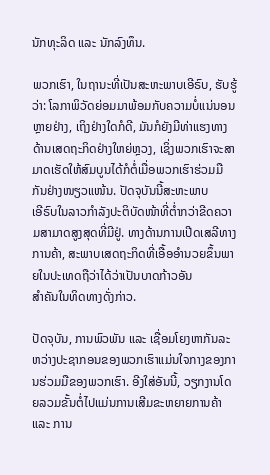ນັກທຸະລິດ ແລະ ນັກລົງທຶນ.

ພວກເຮົາ, ໃນຖານະທີ່ເປັນສະຫະພາບເອີຣົບ, ຮັບຮູ້ວ່າ: ໂລກາພິວັດຍ່ອມມາພ້ອມກັບຄວາມບໍ່ແນ່ນອນຫຼາຍຢ່າງ, ເຖິງຢ່າງໃດກໍດີ, ມັນກໍຍັງມີທ່າແຮງທາງດ້ານເສດຖະກິດຢ່າງໃຫຍ່ຫຼວງ, ເຊິ່ງພວກເຮົາຈະສາມາດເຮັດໃຫ້ສົມບູນໄດ້ກໍຕໍ່ເມື່ອພວກເຮົາຮ່ວມມືກັນຢ່າງໜຽວແໜ້ນ. ປັດຈຸບັນນີ້ສະຫະພາບ
ເອີຣົບໃນລາວກຳລັງປະຕິບັດໜ້າທີ່ຕໍ່າກວ່າຂີດຄວາມສາມາດສູງສຸດທີ່ມີຢູ່. ທາງດ້ານການເປີດເສລີທາງການຄ້າ, ສະພາບເສດຖະກິດທີ່ເອື້ອອຳນວຍຂຶ້ນພາຍໃນປະເທດຖືວ່າໄດ້ວ່າເປັນບາດກ້າວອັນ
ສຳຄັນໃນທິດທາງດັ່ງກ່າວ.

ປັດຈຸບັນ, ການພົວພັນ ແລະ ເຊື່ອມໂຍງຫາກັນລະຫວ່າງປະຊາກອນຂອງພວກເຮົາແມ່ນໃຈກາງຂອງການຮ່ວມມືຂອງພວກເຮົາ. ອີງໃສ່ອັນນີ້, ວຽກງານໂດຍລວມຂັ້ນຕໍ່ໄປແມ່ນການເສີມຂະຫຍາຍການຄ້າ ແລະ ການ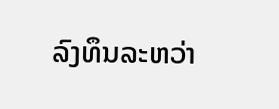ລົງທຶນລະຫວ່າ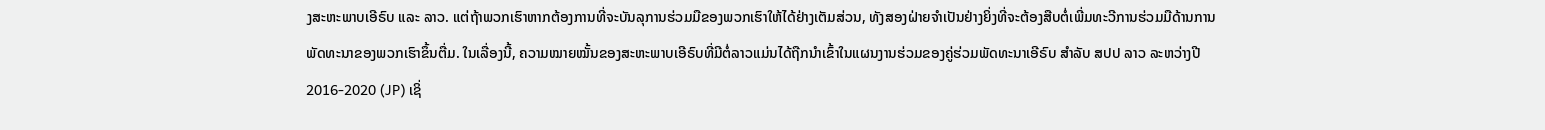ງສະຫະພາບເອີຣົບ ແລະ ລາວ. ແຕ່ຖ້າພວກເຮົາຫາກຕ້ອງການທີ່ຈະບັນລຸການຮ່ວມມືຂອງພວກເຮົາໃຫ້ໄດ້ຢ່າງເຕັມສ່ວນ, ທັງສອງຝ່າຍຈຳເປັນຢ່າງຍິ່ງທີ່ຈະຕ້ອງສືບຕໍ່ເພີ່ມທະວີການຮ່ວມມືດ້ານການພັດທະນາຂອງພວກເຮົາຂຶ້ນຕື່ມ. ໃນເລື່ອງນີ້, ຄວາມໝາຍໝັ້ນຂອງສະຫະພາບເອີຣົບທີ່ມີຕໍ່ລາວແມ່ນໄດ້ຖືກນຳເຂົ້າໃນແຜນງານຮ່ວມຂອງຄູ່ຮ່ວມພັດທະນາເອີຣົບ ສຳລັບ ສປປ ລາວ ລະຫວ່າງປີ 2016-2020 (JP) ເຊິ່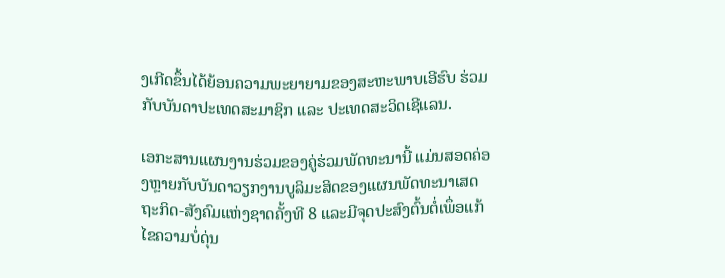ງເກີດຂຶ້ນໄດ້ຍ້ອນຄວາມພະຍາຍາມຂອງສະຫະພາບເອີຮົບ ຮ່ວມກັບບັນດາປະເທດສະມາຊິກ ແລະ ປະເທດສະວິດເຊີແລນ.

ເອກະສານແຜນງານຮ່ວມຂອງຄູ່ຮ່ວມພັດທະນານີ້ ແມ່ນສອດຄ່ອງຫຼາຍກັບບັນດາວຽກງານບູລິມະສິດຂອງແຜນພັດທະນາເສດຖະກິດ-ສັງຄົມແຫ່ງຊາດຄັ້ງທີ 8 ແລະມີຈຸດປະສົງຕົ້ນຕໍ່ເພຶ່ອແກ້ໄຂຄວາມບໍ່ດຸ່ນ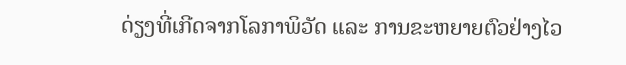ດ່ຽງທີ່ເກີດຈາກໂລກາພິວັດ ແລະ ການຂະຫຍາຍຕົວຢ່າງໄວ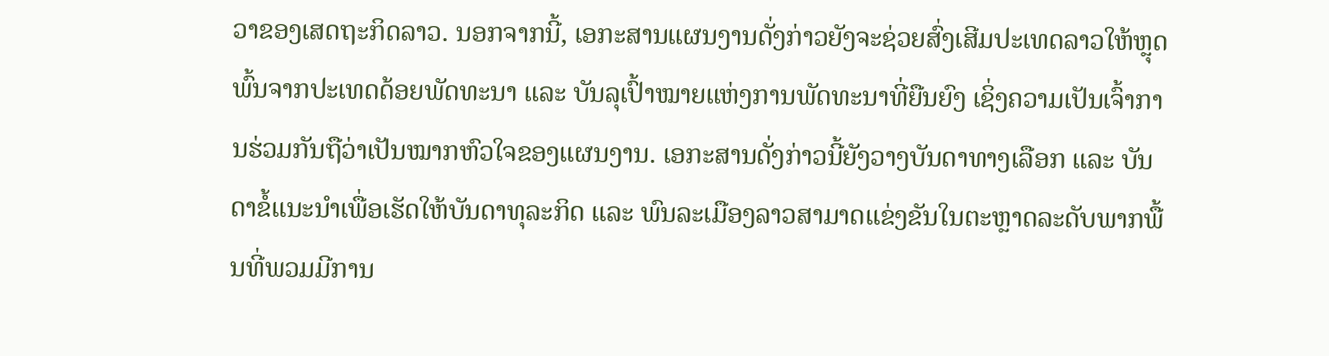ວາຂອງເສດຖະກິດລາວ. ນອກຈາກນີ້, ເອກະສານແຜນງານດັ່ງກ່າວຍັງຈະຊ່ວຍສົ່ງເສີມປະເທດລາວໃຫ້ຫຼຸດພົ້ນຈາກປະເທດດ້ອຍພັດທະນາ ແລະ ບັນລຸເປົ້າໝາຍແຫ່ງການພັດທະນາທີ່ຍືນຍົງ ເຊິ່ງຄວາມເປັນເຈົ້າການຮ່ວມກັນຖືວ່າເປັນໝາກຫົວໃຈຂອງແຜນງານ. ເອກະສານດັ່ງກ່າວນີ້ຍັງວາງບັນດາທາງເລືອກ ແລະ ບັນດາຂໍ້ແນະນຳເພື່ອເຮັດໃຫ້ບັນດາທຸລະກິດ ແລະ ພົນລະເມືອງລາວສາມາດແຂ່ງຂັນໃນຕະຫຼາດລະດັບພາກພື້ນທີ່ພວມມີການ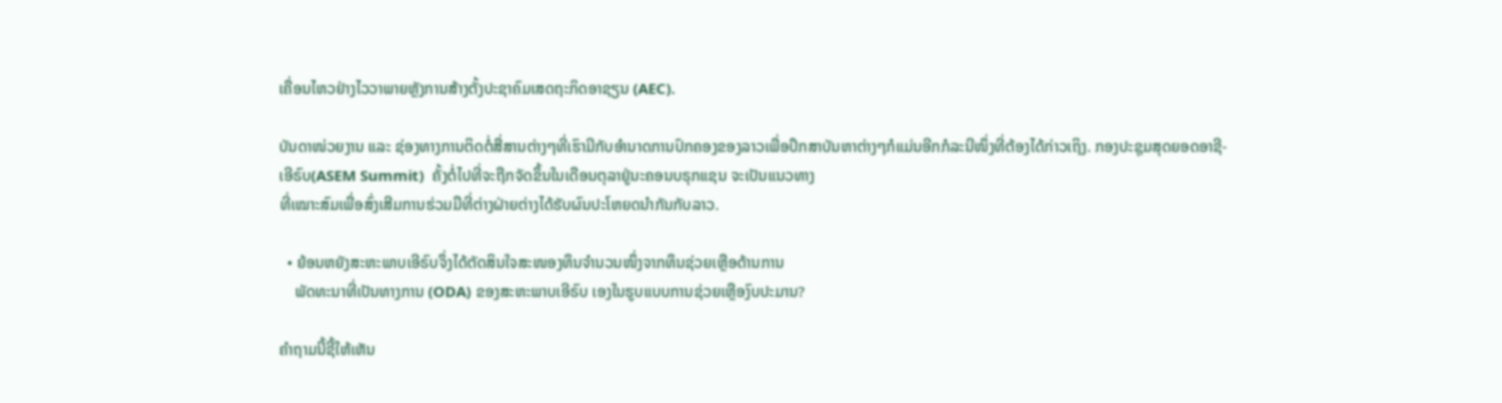ເຄື່ອນໄຫວຢ່າງໄວວາພາຍຫຼັງການສ້າງຕັ້ງປະຊາຄົມເສດຖະກິດອາຊຽນ (AEC).

ບັນດາໜ່ວຍງານ ແລະ ຊ່ອງທາງການຕິດຕໍ່ສື່ສານຕ່າງໆທີ່ເຮົາມີກັບອຳນາດການປົກຄອງຂອງລາວເພື່ອປຶກສາບັນຫາຕ່າງໆກໍແມ່ນອີກກໍລະນີໜຶ່ງທີ່ຕ້ອງໄດ້ກ່າວເຖິງ. ກອງປະຊຸມສຸດຍອດອາຊີ-ເອີຣົບ(ASEM Summit)  ຄັ້ງຕໍ່ໄປທີ່ຈະຖືກຈັດຂຶ້ນໃນເດືອນຕຸລາຢູ່ນະຄອນບຣຸກແຊນ ຈະເປັນແນວທາງ
ທີ່ເໝາະສົມເພື່ອສົ່ງເສີມການຮ່ວມມືທີ່ຕ່າງຝ່າຍຕ່າງໄດ້ຮັບຜົນປະໂຫຍດນຳກັນກັບລາວ.

  • ຍ້ອນຫຍັງສະຫະພາບເອີຣົບຈຶ່ງໄດ້ຕັດສິນໃຈສະໜອງທຶນຈຳນວນໜຶ່ງຈາກທຶນຊ່ວຍເຫຼືອດ້ານການ
    ພັດທະນາທີ່ເປັນທາງການ (ODA) ຂອງສະຫະພາບເອີຣົບ ເອງໃນຮູບແບບການຊ່ວຍເຫຼືອງົບປະມານ?

ຄຳຖາມນີ້ຊີ້ໃຫ້ເຫັນ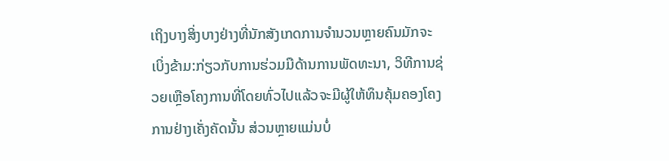ເຖິງບາງສິ່ງບາງຢ່າງທີ່ນັກສັງເກດການຈຳນວນຫຼາຍຄົນມັກຈະເບິ່ງຂ້າມ:ກ່ຽວກັບການຮ່ວມມືດ້ານການພັດທະນາ, ວິທີການຊ່ວຍເຫຼືອໂຄງການທີ່ໂດຍທົ່ວໄປແລ້ວຈະມີຜູ້ໃຫ້ທຶນຄຸ້ມຄອງໂຄງການຢ່າງເຄັ່ງຄັດນັ້ນ ສ່ວນຫຼາຍແມ່ນບໍ່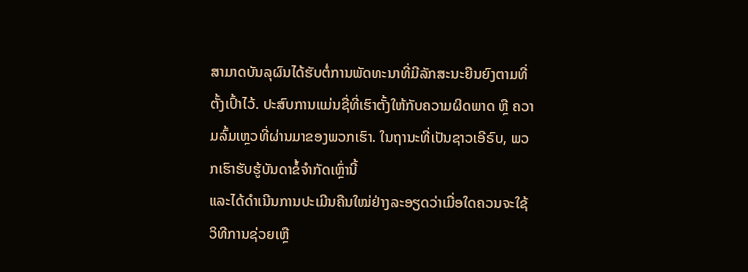ສາມາດບັນລຸຜົນໄດ້ຮັບຕໍ່ການພັດທະນາທີ່ມີລັກສະນະຍືນຍົງຕາມທີ່ຕັ້ງເປົ້າໄວ້. ປະສົບການແມ່ນຊື່ທີ່ເຮົາຕັ້ງໃຫ້ກັບຄວາມຜິດພາດ ຫຼື ຄວາມລົ້ມເຫຼວທີ່ຜ່ານມາຂອງພວກເຮົາ. ໃນຖານະທີ່ເປັນຊາວເອີຣົບ, ພວກເຮົາຮັບຮູ້ບັນດາຂໍ້ຈຳກັດເຫຼົ່ານີ້
ແລະໄດ້ດຳເນີນການປະເມີນຄືນໃໝ່ຢ່າງລະອຽດວ່າເມື່ອໃດຄວນຈະໃຊ້ວິທີການຊ່ວຍເຫຼື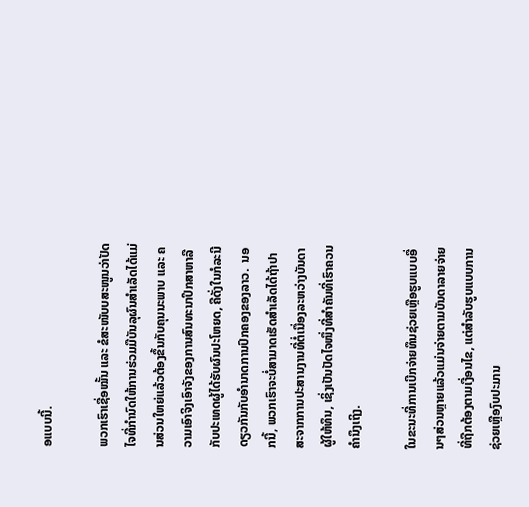ອແບບນີ້.

ພວກເຮົາເຊື່ອໝັ້ນ ແລະ ຂໍສະໜັບບສະໜູນວ່າປັດໄຈທີ່ກຳນົດໃຫ້ການຮ່ວມມືບັນລຸຜົນສຳເລັດໄດ້ແມ່ນສ່ວນໃຫຍ່ແລ້ວຕ້ອງຂຶ້ນກັບຄຸນນະພາບ ແລະ ຄວາມເອົາຈິງເອົາຈັງຂອງການສົນທະນາປຶກສາຫາລືກັບປະເທດຜູ້ໄດ້ຮັບຜົນປະໂຫຍດ, ຄືດັ່ງໃນກໍລະນີດຽວກັນກັບອຳນາດການປົກຄອງຂອງລາວ.  ນອກນີ້, ພວກເຮົາຈະບໍ່ສາມາດເຮັດສຳເລັດໄດ້ຖ້າປາສະຈາກການປະສານງານທີ່ຕໍ່ເນື່ອງລະຫວ່າງບັນດາຜູ້ໃຫ້ທຶນ, ເຊິ່ງເປັນປັດໄຈໜຶ່ງທີ່ສຳຄັນທີ່ເຮົາຄວນຄຳນຶງເຖິງ.

ໃນຂະນະທີ່ການເບີກຈ່າຍທຶນຊ່ວຍເຫຼືອຮູບແບບອື່ນໆສ່ວນຫຼາຍແລ້ວແມ່ນຈ່າຍຕາມບັນດາລາຍຈ່າຍທີ່ຖືກຕ້ອງຕາມເງື່ອນໄຂ, ແຕ່ສຳລັບຮູບແບບການຊ່ວຍເຫຼືອງົບປະມານ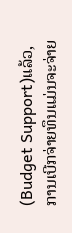(Budget Support)ແລ້ວ, ການເບີກຈ່າຍທຶນແມ່ນຈະຈ່າຍ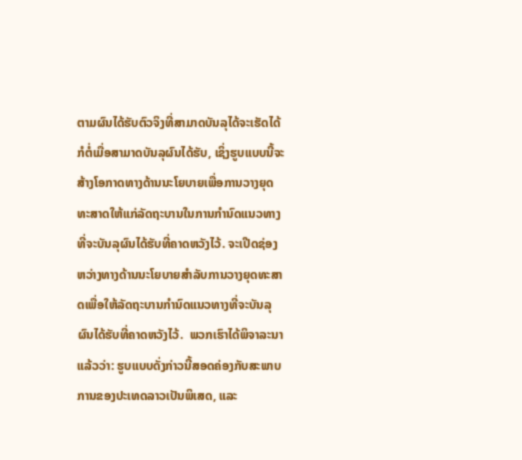ຕາມຜົນໄດ້ຮັບຕົວຈິງທີ່ສາມາດບັນລຸໄດ້ຈະເຮັດໄດ້ກໍຕໍ່ເມື່ອສາມາດບັນລຸຜົນໄດ້ຮັບ, ເຊິ່ງຮູບແບບນີ້ຈະສ້າງໂອກາດທາງດ້ານນະໂຍບາຍເພື່ອການວາງຍຸດທະສາດໃຫ້ແກ່ລັດຖະບານໃນການກຳນົດແນວທາງທີ່ຈະບັນລຸຜົນໄດ້ຮັບທີ່ຄາດຫວັງໄວ້. ຈະເປີດຊ່ອງຫວ່າງທາງດ້ານນະໂຍບາຍສຳລັບການວາງຍຸດທະສາດເພື່ອໃຫ້ລັດຖະບານກຳນົດແນວທາງທີ່ຈະບັນລຸຜົນໄດ້ຮັບທີ່ຄາດຫວັງໄວ້.  ພວກເຮົາໄດ້ພິຈາລະນາແລ້ວວ່າ: ຮູບແບບດັ່ງກ່າວນີ້ສອດຄ່ອງກັບສະພາບການຂອງປະເທດລາວເປັນພິເສດ, ແລະ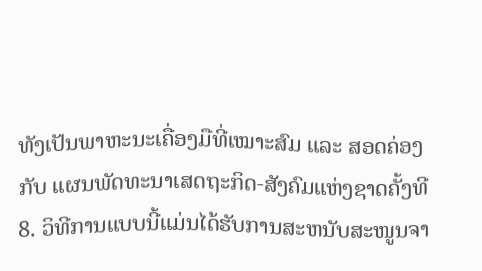ທັງເປັນພາຫະນະເຄື່ອງມືທີ່ເໝາະສົມ ແລະ ສອດຄ່ອງກັບ ແຜນພັດທະນາເສດຖະກິດ-ສັງຄົມແຫ່ງຊາດຄັ້ງທີ 8. ວິທີການແບບນີ້ແມ່ນໄດ້ຮັບການສະຫນັບສະໜູນຈາ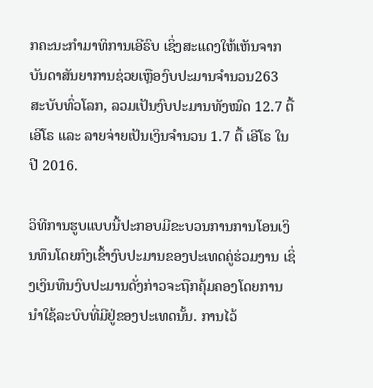ກຄະນະກຳມາທິການເອີຣົບ ເຊິ່ງສະແດງໃຫ້ເຫັນຈາກບັນດາສັນຍາການຊ່ວຍເຫຼືອງົບປະມານຈຳນວນ263 ສະບັບທົ່ວໂລກ, ລວມເປັນງົບປະມານທັງໝົດ 12.7 ຕື້ ເອີໂຣ ແລະ ລາຍຈ່າຍເປັນເງິນຈຳນວນ 1.7 ຕື້ ເອີໂຣ ໃນປີ 2016.

ວິທີການຮູບແບບນີ້ປະກອບມີຂະບວນການການໂອນເງິນທຶນໂດຍກົງເຂົ້າງົບປະມານຂອງປະເທດຄູ່ຮ່ວມງານ ເຊິ່ງເງິນທຶນງົບປະມານດັ່ງກ່າວຈະຖືກຄຸ້ມຄອງໂດຍການນຳໃຊ້ລະບົບທີ່ມີຢູ່ຂອງປະເທດນັ້ນ. ການໄວ້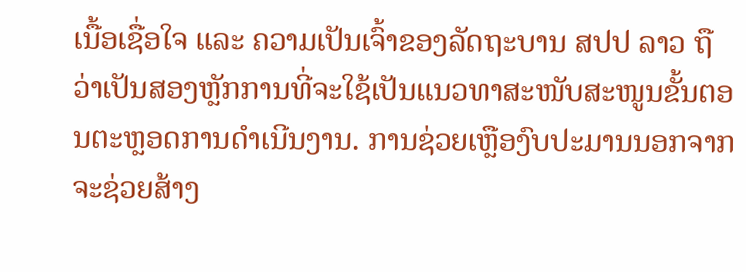ເນື້ອເຊື່ອໃຈ ແລະ ຄວາມເປັນເຈົ້າຂອງລັດຖະບານ ສປປ ລາວ ຖືວ່າເປັນສອງຫຼັກການທີ່ຈະໃຊ້ເປັນແນວທາສະໜັບສະໜູນຂັ້ນຕອນຕະຫຼອດການດຳເນີນງານ. ການຊ່ວຍເຫຼືອງົບປະມານນອກຈາກຈະຊ່ວຍສ້າງ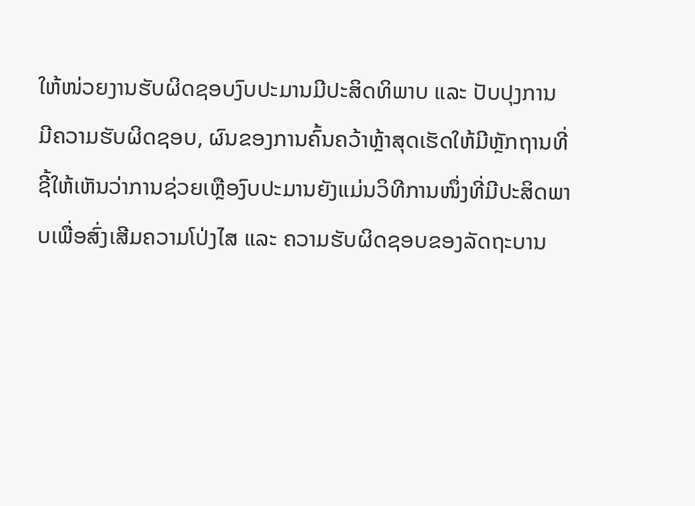ໃຫ້ໜ່ວຍງານຮັບຜິດຊອບງົບປະມານມີປະສິດທິພາບ ແລະ ປັບປຸງການ
ມີຄວາມຮັບຜິດຊອບ, ຜົນຂອງການຄົ້ນຄວ້າຫຼ້າສຸດເຮັດໃຫ້ມີຫຼັກຖານທີ່ຊີ້ໃຫ້ເຫັນວ່າການຊ່ວຍເຫຼືອງົບປະມານຍັງແມ່ນວິທີການໜຶ່ງທີ່ມີປະສິດພາບເພື່ອສົ່ງເສີມຄວາມໂປ່ງໄສ ແລະ ຄວາມຮັບຜິດຊອບຂອງລັດຖະບານ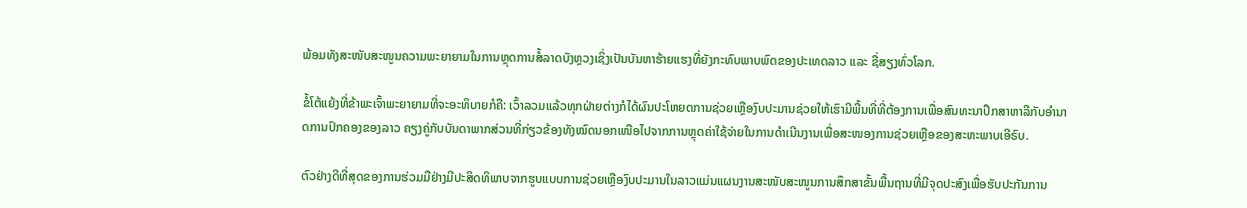ພ້ອມທັງສະໜັບສະໜູນຄວາມພະຍາຍາມໃນການຫຼຸດການສໍ້ລາດບັງຫຼວງເຊິ່ງເປັນບັນຫາຮ້າຍແຮງທີ່ຍັງກະທົບພາບພົດຂອງປະເທດລາວ ແລະ ຊື່ສຽງທົ່ວໂລກ.

ຂໍ້ໂຕ້ແຍ້ງທີ່ຂ້າພະເຈົ້າພະຍາຍາມທີ່ຈະອະທິບາຍກໍຄື: ເວົ້າລວມແລ້ວທຸກຝ່າຍຕ່າງກໍໄດ້ຜົນປະໂຫຍດການຊ່ວຍເຫຼືອງົບປະມານຊ່ວຍໃຫ້ເຮົາມີພື້ນທີ່ທີ່ຕ້ອງການເພື່ອສົນທະນາປຶກສາຫາລືກັບອຳນາດການປົກຄອງຂອງລາວ ຄຽງຄູ່ກັບບັນດາພາກສ່ວນທີ່ກ່ຽວຂ້ອງທັງໝົດນອກເໜືອໄປຈາກການຫຼຸດຄ່າໃຊ້ຈ່າຍໃນການດຳເນີນງານເພື່ອສະໜອງການຊ່ວຍເຫຼືອຂອງສະຫະພາບເອີຣົບ.

ຕົວຢ່າງດີທີ່ສຸດຂອງການຮ່ວມມືຢ່າງມີປະສິດທິພາບຈາກຮູບແບບການຊ່ວຍເຫຼືອງົບປະມານໃນລາວແມ່ນແຜນງານສະໜັບສະໜູນການສຶກສາຂັ້ນພື້ນຖານທີ່ມີຈຸດປະສົງເພື່ອຮັບປະກັນການ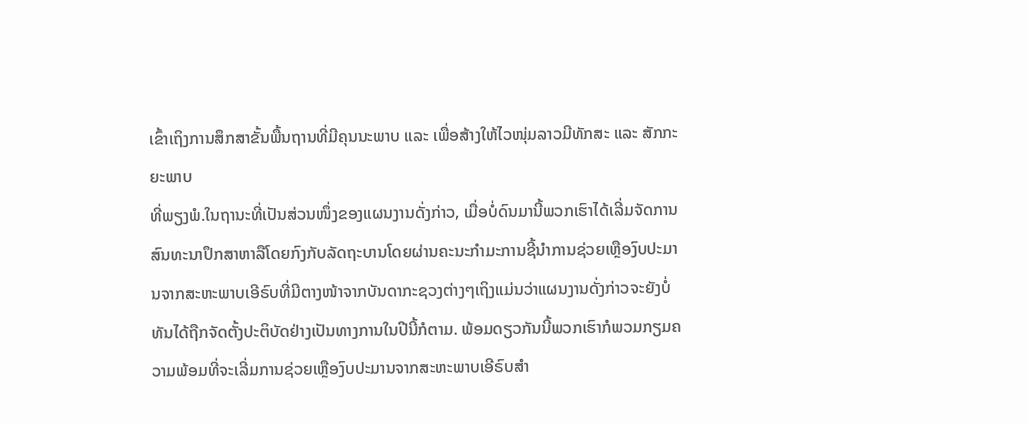ເຂົ້າເຖິງການສຶກສາຂັ້ນພື້ນຖານທີ່ມີຄຸນນະພາບ ແລະ ເພື່ອສ້າງໃຫ້ໄວໜຸ່ມລາວມີທັກສະ ແລະ ສັກກະຍະພາບ
ທີ່ພຽງພໍ.ໃນຖານະທີ່ເປັນສ່ວນໜຶ່ງຂອງແຜນງານດັ່ງກ່າວ, ເມື່ອບໍ່ດົນມານີ້ພວກເຮົາໄດ້ເລີ່ມຈັດການສົນທະນາປຶກສາຫາລືໂດຍກົງກັບລັດຖະບານໂດຍຜ່ານຄະນະກຳມະການຊີ້ນຳການຊ່ວຍເຫຼືອງົບປະມານຈາກສະຫະພາບເອີຣົບທີ່ມີຕາງໜ້າຈາກບັນດາກະຊວງຕ່າງໆເຖິງແມ່ນວ່າແຜນງານດັ່ງກ່າວຈະຍັງບໍ່ທັນໄດ້ຖືກຈັດຕັ້ງປະຕິບັດຢ່າງເປັນທາງການໃນປີນີ້ກໍຕາມ. ພ້ອມດຽວກັນນີ້ພວກເຮົາກໍພວມກຽມຄວາມພ້ອມທີ່ຈະເລີ່ມການຊ່ວຍເຫຼືອງົບປະມານຈາກສະຫະພາບເອີຣົບສຳ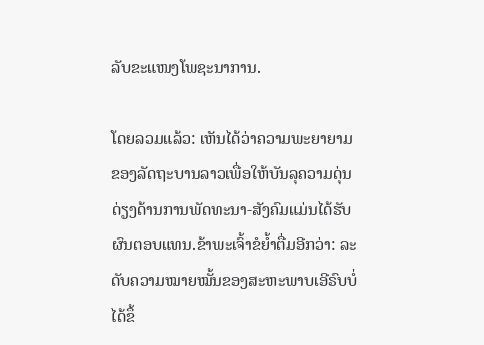ລັບຂະແໜງໂພຊະນາການ.

ໂດຍລວມແລ້ວ: ເຫັນໄດ້ວ່າຄວາມພະຍາຍາມຂອງລັດຖະບານລາວເພື່ອໃຫ້ບັນລຸຄວາມດຸ່ນດ່ຽງດ້ານການພັດທະນາ-ສັງຄົມແມ່ນໄດ້ຮັບຜົນຕອບແທນ.ຂ້າພະເຈົ້າຂໍຍ້ຳຕື່ມອີກວ່າ: ລະດັບຄວາມໝາຍໝັ້ນຂອງສະຫະພາບເອີຣົບບໍ່ໄດ້ຂຶ້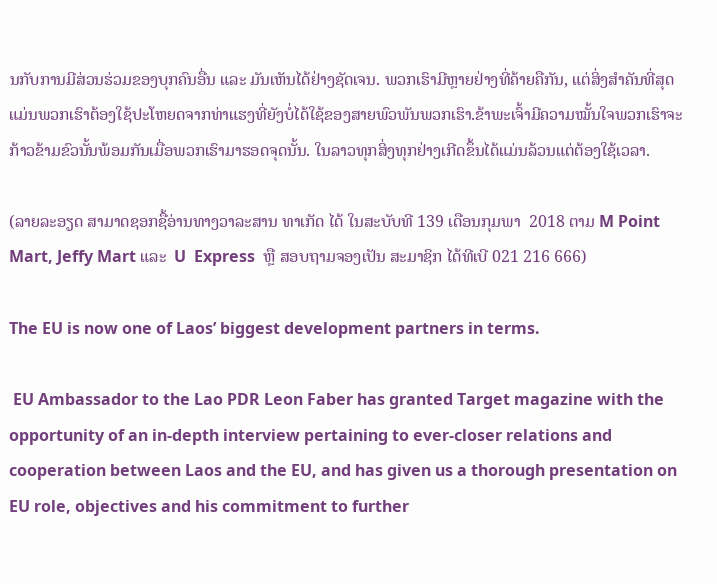ນກັບການມີສ່ວນຮ່ວມຂອງບຸກຄົນອື່ນ ແລະ ມັນເຫັນໄດ້ຢ່າງຊັດເຈນ. ພວກເຮົາມີຫຼາຍຢ່າງທີ່ຄ້າຍຄືກັນ, ແຕ່ສິ່ງສຳຄັນທີ່ສຸດແມ່ນພວກເຮົາຕ້ອງໃຊ້ປະໂຫຍດຈາກທ່າແຮງທີ່ຍັງບໍ່ໄດ້ໃຊ້ຂອງສາຍພົວພັນພວກເຮົາ.ຂ້າພະເຈົ້າມີຄວາມໝັ້ນໃຈພວກເຮົາຈະກ້າວຂ້າມຂົວນັ້ນພ້ອມກັນເມື່ອພວກເຮົາມາຮອດຈຸດນັ້ນ. ໃນລາວທຸກສິ່ງທຸກຢ່າງເກີດຂຶ້ນໄດ້ແມ່ນລ້ວນແຕ່ຕ້ອງໃຊ້ເວລາ.

(ລາຍລະອຽດ ສາມາດຊອກຊື້ອ່ານທາງວາລະສານ ທາເກັດ ໄດ້ ໃນສະບັບທີ 139 ເດືອນກຸມພາ  2018 ຕາມ M Point Mart, Jeffy Mart ແລະ  U  Express  ຫຼື ສອບຖາມຈອງເປັນ ສະມາຊິກ ໄດ້ທີເບີ 021 216 666)

The EU is now one of Laos’ biggest development partners in terms.

 EU Ambassador to the Lao PDR Leon Faber has granted Target magazine with the opportunity of an in-depth interview pertaining to ever-closer relations and cooperation between Laos and the EU, and has given us a thorough presentation on EU role, objectives and his commitment to further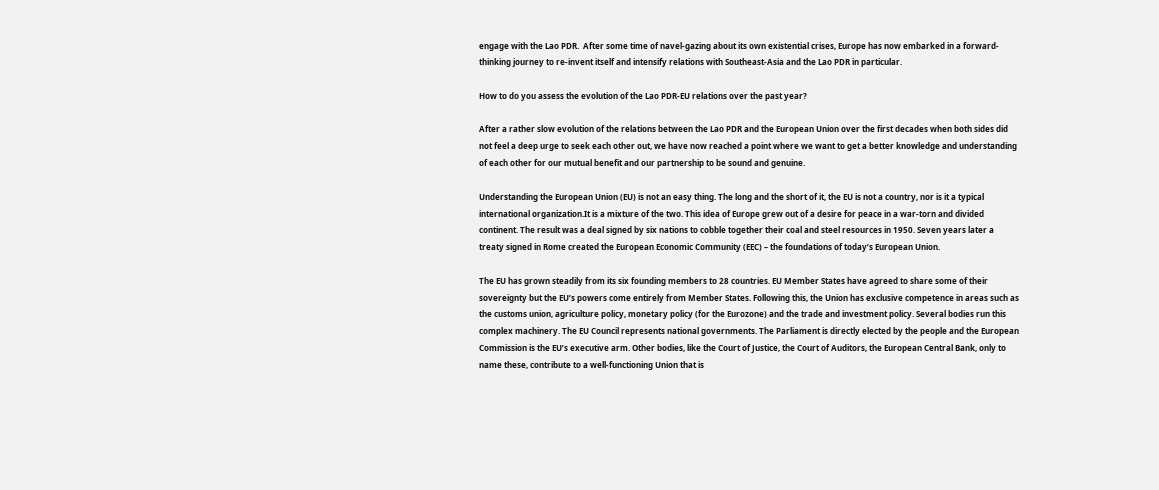engage with the Lao PDR.  After some time of navel-gazing about its own existential crises, Europe has now embarked in a forward-thinking journey to re-invent itself and intensify relations with Southeast-Asia and the Lao PDR in particular.

How to do you assess the evolution of the Lao PDR-EU relations over the past year?

After a rather slow evolution of the relations between the Lao PDR and the European Union over the first decades when both sides did not feel a deep urge to seek each other out, we have now reached a point where we want to get a better knowledge and understanding of each other for our mutual benefit and our partnership to be sound and genuine.

Understanding the European Union (EU) is not an easy thing. The long and the short of it, the EU is not a country, nor is it a typical international organization.It is a mixture of the two. This idea of Europe grew out of a desire for peace in a war-torn and divided continent. The result was a deal signed by six nations to cobble together their coal and steel resources in 1950. Seven years later a treaty signed in Rome created the European Economic Community (EEC) – the foundations of today’s European Union.

The EU has grown steadily from its six founding members to 28 countries. EU Member States have agreed to share some of their sovereignty but the EU’s powers come entirely from Member States. Following this, the Union has exclusive competence in areas such as the customs union, agriculture policy, monetary policy (for the Eurozone) and the trade and investment policy. Several bodies run this complex machinery. The EU Council represents national governments. The Parliament is directly elected by the people and the European Commission is the EU’s executive arm. Other bodies, like the Court of Justice, the Court of Auditors, the European Central Bank, only to name these, contribute to a well-functioning Union that is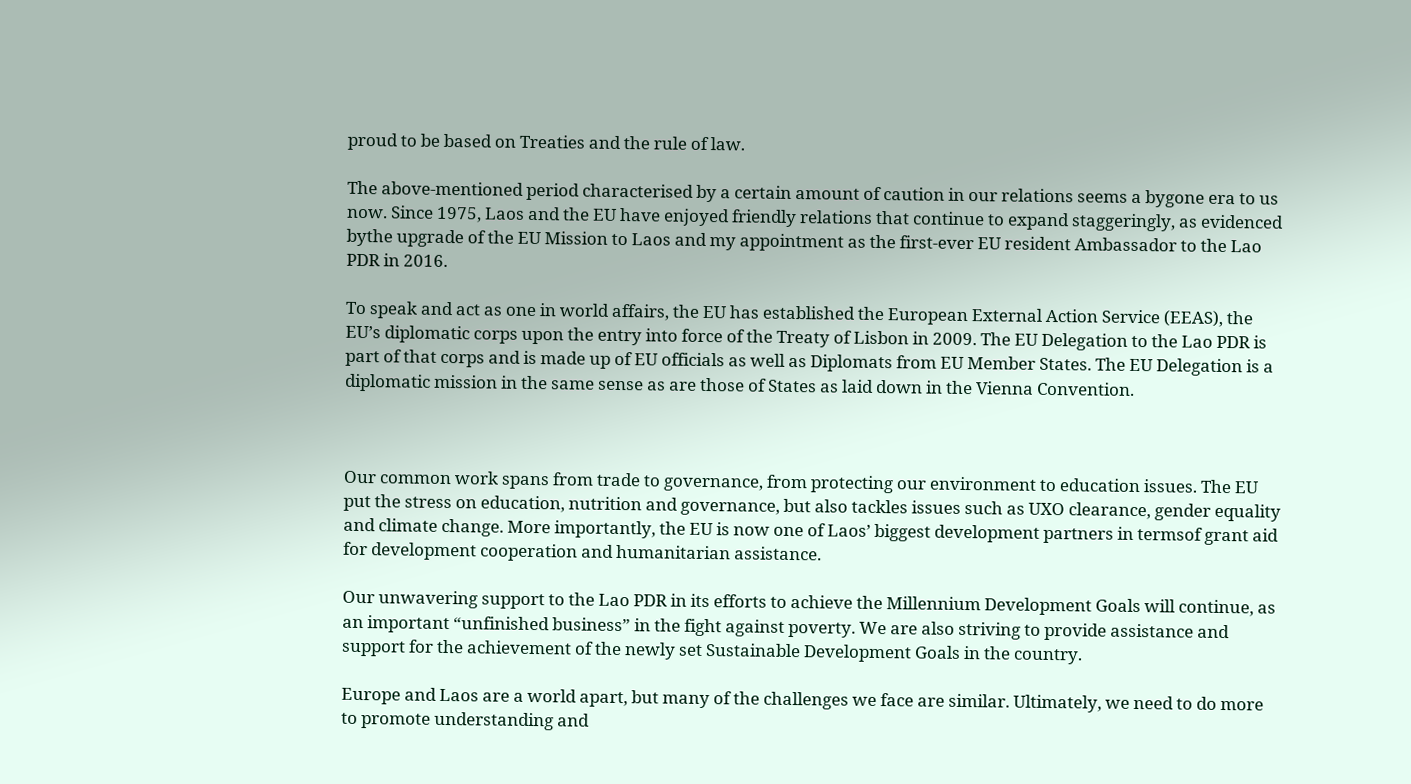proud to be based on Treaties and the rule of law.

The above-mentioned period characterised by a certain amount of caution in our relations seems a bygone era to us now. Since 1975, Laos and the EU have enjoyed friendly relations that continue to expand staggeringly, as evidenced bythe upgrade of the EU Mission to Laos and my appointment as the first-ever EU resident Ambassador to the Lao PDR in 2016.

To speak and act as one in world affairs, the EU has established the European External Action Service (EEAS), the EU’s diplomatic corps upon the entry into force of the Treaty of Lisbon in 2009. The EU Delegation to the Lao PDR is part of that corps and is made up of EU officials as well as Diplomats from EU Member States. The EU Delegation is a diplomatic mission in the same sense as are those of States as laid down in the Vienna Convention.



Our common work spans from trade to governance, from protecting our environment to education issues. The EU put the stress on education, nutrition and governance, but also tackles issues such as UXO clearance, gender equality and climate change. More importantly, the EU is now one of Laos’ biggest development partners in termsof grant aid for development cooperation and humanitarian assistance.

Our unwavering support to the Lao PDR in its efforts to achieve the Millennium Development Goals will continue, as an important “unfinished business” in the fight against poverty. We are also striving to provide assistance and support for the achievement of the newly set Sustainable Development Goals in the country.

Europe and Laos are a world apart, but many of the challenges we face are similar. Ultimately, we need to do more to promote understanding and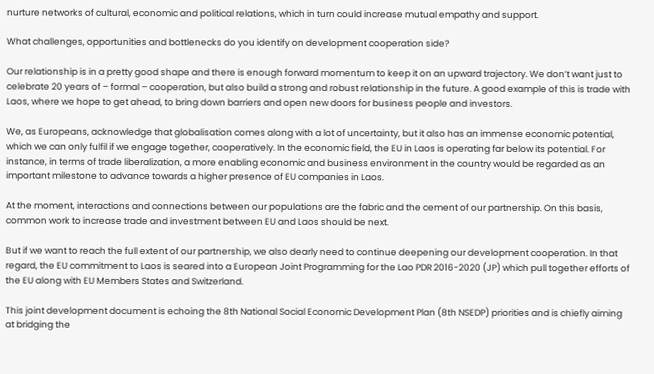nurture networks of cultural, economic and political relations, which in turn could increase mutual empathy and support.

What challenges, opportunities and bottlenecks do you identify on development cooperation side?

Our relationship is in a pretty good shape and there is enough forward momentum to keep it on an upward trajectory. We don’t want just to celebrate 20 years of – formal – cooperation, but also build a strong and robust relationship in the future. A good example of this is trade with Laos, where we hope to get ahead, to bring down barriers and open new doors for business people and investors.

We, as Europeans, acknowledge that globalisation comes along with a lot of uncertainty, but it also has an immense economic potential, which we can only fulfil if we engage together, cooperatively. In the economic field, the EU in Laos is operating far below its potential. For instance, in terms of trade liberalization, a more enabling economic and business environment in the country would be regarded as an important milestone to advance towards a higher presence of EU companies in Laos.

At the moment, interactions and connections between our populations are the fabric and the cement of our partnership. On this basis, common work to increase trade and investment between EU and Laos should be next.

But if we want to reach the full extent of our partnership, we also dearly need to continue deepening our development cooperation. In that regard, the EU commitment to Laos is seared into a European Joint Programming for the Lao PDR 2016-2020 (JP) which pull together efforts of the EU along with EU Members States and Switzerland.

This joint development document is echoing the 8th National Social Economic Development Plan (8th NSEDP) priorities and is chiefly aiming at bridging the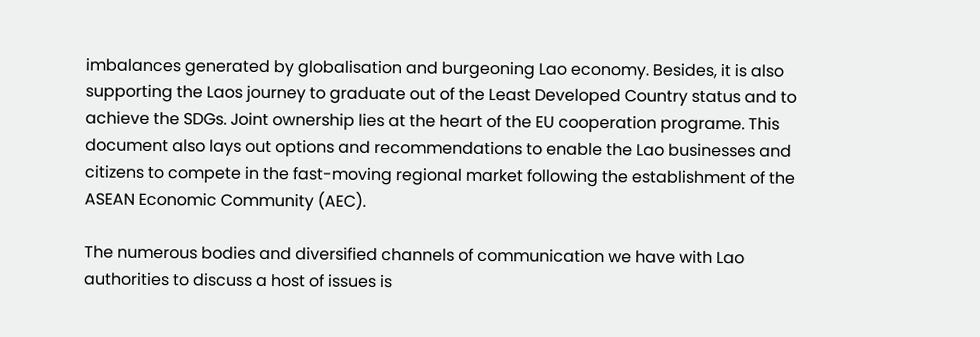imbalances generated by globalisation and burgeoning Lao economy. Besides, it is also supporting the Laos journey to graduate out of the Least Developed Country status and to achieve the SDGs. Joint ownership lies at the heart of the EU cooperation programe. This document also lays out options and recommendations to enable the Lao businesses and citizens to compete in the fast-moving regional market following the establishment of the ASEAN Economic Community (AEC).

The numerous bodies and diversified channels of communication we have with Lao authorities to discuss a host of issues is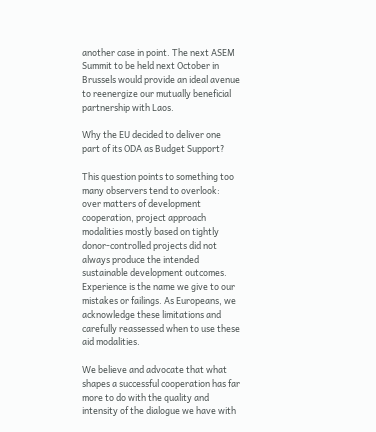another case in point. The next ASEM Summit to be held next October in Brussels would provide an ideal avenue to reenergize our mutually beneficial partnership with Laos.

Why the EU decided to deliver one part of its ODA as Budget Support?

This question points to something too many observers tend to overlook: over matters of development cooperation, project approach modalities mostly based on tightly donor-controlled projects did not always produce the intended sustainable development outcomes. Experience is the name we give to our mistakes or failings. As Europeans, we acknowledge these limitations and carefully reassessed when to use these aid modalities.

We believe and advocate that what shapes a successful cooperation has far more to do with the quality and intensity of the dialogue we have with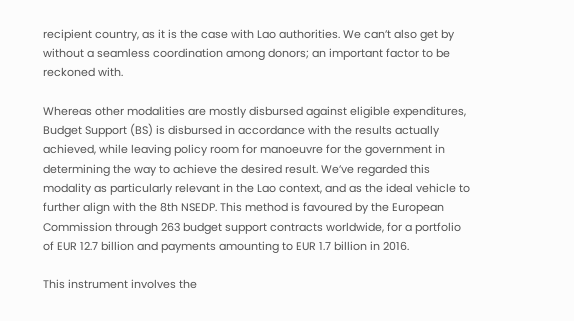recipient country, as it is the case with Lao authorities. We can’t also get by without a seamless coordination among donors; an important factor to be reckoned with.

Whereas other modalities are mostly disbursed against eligible expenditures, Budget Support (BS) is disbursed in accordance with the results actually achieved, while leaving policy room for manoeuvre for the government in determining the way to achieve the desired result. We’ve regarded this modality as particularly relevant in the Lao context, and as the ideal vehicle to further align with the 8th NSEDP. This method is favoured by the European Commission through 263 budget support contracts worldwide, for a portfolio of EUR 12.7 billion and payments amounting to EUR 1.7 billion in 2016.

This instrument involves the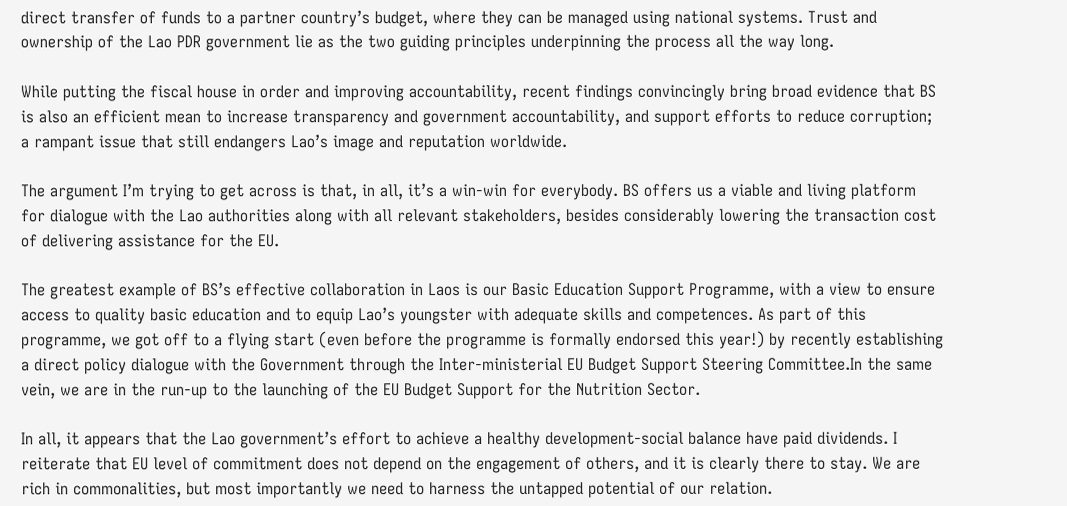direct transfer of funds to a partner country’s budget, where they can be managed using national systems. Trust and ownership of the Lao PDR government lie as the two guiding principles underpinning the process all the way long.

While putting the fiscal house in order and improving accountability, recent findings convincingly bring broad evidence that BS is also an efficient mean to increase transparency and government accountability, and support efforts to reduce corruption; a rampant issue that still endangers Lao’s image and reputation worldwide.

The argument I’m trying to get across is that, in all, it’s a win-win for everybody. BS offers us a viable and living platform for dialogue with the Lao authorities along with all relevant stakeholders, besides considerably lowering the transaction cost of delivering assistance for the EU.

The greatest example of BS’s effective collaboration in Laos is our Basic Education Support Programme, with a view to ensure access to quality basic education and to equip Lao’s youngster with adequate skills and competences. As part of this programme, we got off to a flying start (even before the programme is formally endorsed this year!) by recently establishing a direct policy dialogue with the Government through the Inter-ministerial EU Budget Support Steering Committee.In the same vein, we are in the run-up to the launching of the EU Budget Support for the Nutrition Sector.

In all, it appears that the Lao government’s effort to achieve a healthy development-social balance have paid dividends. I reiterate that EU level of commitment does not depend on the engagement of others, and it is clearly there to stay. We are rich in commonalities, but most importantly we need to harness the untapped potential of our relation.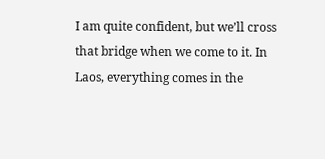I am quite confident, but we’ll cross that bridge when we come to it. In Laos, everything comes in the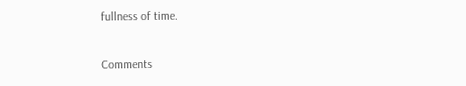fullness of time.

Comments